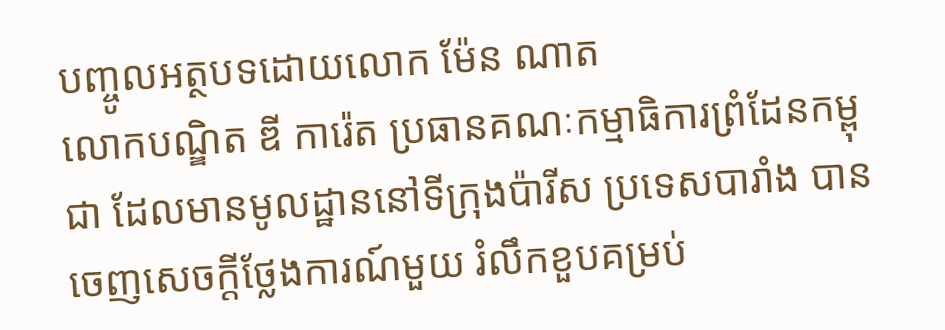បញ្ចូលអត្ថបទដោយលោក ម៉ែន ណាត
លោកបណ្ឌិត ឌី ការ៉េត ប្រធានគណៈកម្មាធិការព្រំដែនកម្ពុជា ដែលមានមូលដ្ឋាននៅទីក្រុងប៉ារីស ប្រទេសបារាំង បានចេញសេចក្តីថ្លែងការណ៍មួយ រំលឹកខួបគម្រប់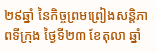២៩ឆ្នាំ នៃកិច្ចព្រមព្រៀងសន្តិភាពទីក្រុង ថ្ងៃទី២៣ ខែតុលា ឆ្នាំ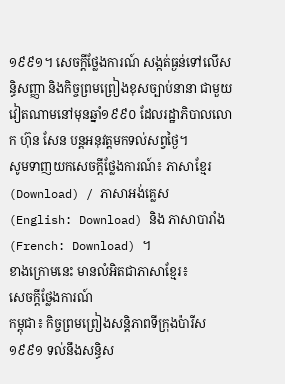១៩៩១។ សេចក្តីថ្លែងការណ៍ សង្កត់ធ្ងន់ទៅលើសន្ធិសញ្ញា និងកិច្ចព្រមព្រៀងខុសច្បាប់នានា ជាមួយវៀតណាមនៅមុនឆ្នាំ១៩៩០ ដែលរដ្ឋាភិបាលលោក ហ៊ុន សែន បន្តអនុវត្តមកទល់សព្វថ្ងៃ។
សូមទាញយកសេចក្តីថ្លែងការណ៍៖ ភាសាខ្មែរ (Download) / ភាសាអង់គ្លេស (English: Download) និង ភាសាបារាំង (French: Download) ។
ខាងក្រោមនេះ មានលំអិតជាភាសាខ្មែរ៖
សេចក្តីថ្លែងការណ៍
កម្ពុជា៖ កិច្ចព្រមព្រៀងសន្តិភាពទីក្រុងប៉ារីស ១៩៩១ ទល់នឹងសន្ធិស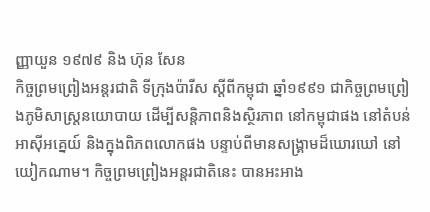ញ្ញាយួន ១៩៧៩ និង ហ៊ុន សែន
កិច្ចព្រមព្រៀងអន្តរជាតិ ទីក្រុងប៉ារីស ស្តីពីកម្ពុជា ឆ្នាំ១៩៩១ ជាកិច្ចព្រមព្រៀងភូមិសាស្រ្តនយោបាយ ដើម្បីសន្តិភាពនិងស្ថិរភាព នៅកម្ពុជាផង នៅតំបន់អាស៊ីអគ្នេយ៍ និងក្នុងពិភពលោកផង បន្ទាប់ពីមានសង្រ្គាមដ៏ឃោរឃៅ នៅយៀកណាម។ កិច្ចព្រមព្រៀងអន្តរជាតិនេះ បានអះអាង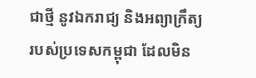ជាថ្មី នូវឯករាជ្យ និងអព្យាក្រឹត្យ របស់ប្រទេសកម្ពុជា ដែលមិន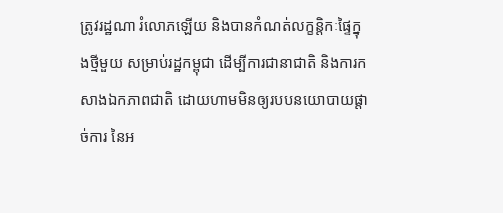ត្រូវរដ្ឋណា រំលោភឡើយ និងបានកំណត់លក្ខន្តិកៈផ្ទៃក្នុងថ្មីមួយ សម្រាប់រដ្ឋកម្ពុជា ដើម្បីការជានាជាតិ និងការកសាងឯកភាពជាតិ ដោយហាមមិនឲ្យរបបនយោបាយផ្តាច់ការ នៃអ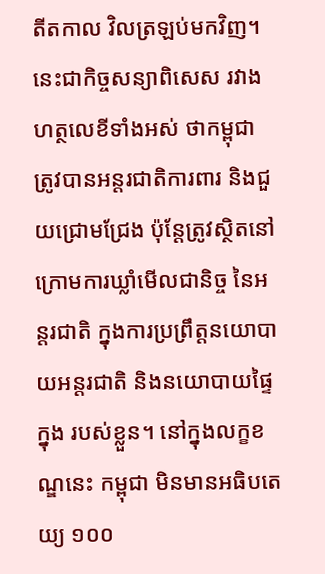តីតកាល វិលត្រឡប់មកវិញ។ នេះជាកិច្ចសន្យាពិសេស រវាងហត្ថលេខីទាំងអស់ ថាកម្ពុជា ត្រូវបានអន្តរជាតិការពារ និងជួយជ្រោមជ្រែង ប៉ុន្តែត្រូវស្ថិតនៅក្រោមការឃ្លាំមើលជានិច្ច នៃអន្តរជាតិ ក្នុងការប្រព្រឹត្តនយោបាយអន្តរជាតិ និងនយោបាយផ្ទៃក្នុង របស់ខ្លួន។ នៅក្នុងលក្ខខណ្ឌនេះ កម្ពុជា មិនមានអធិបតេយ្យ ១០០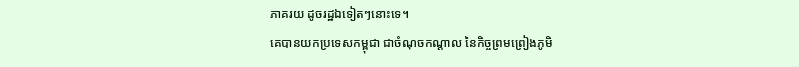ភាគរយ ដូចរដ្ឋឯទៀតៗនោះទេ។
គេបានយកប្រទេសកម្ពុជា ជាចំណុចកណ្តាល នៃកិច្ចព្រមព្រៀងភូមិ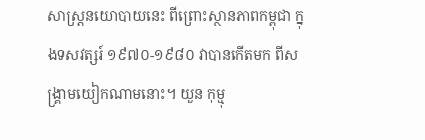សាស្រ្តនយោបាយនេះ ពីព្រោះស្ថានភាពកម្ពុជា ក្នុងទសវត្សរ៍ ១៩៧០-១៩៨០ វាបានកើតមក ពីសង្រ្គាមយៀកណាមនោះ។ យួន កុម្មុ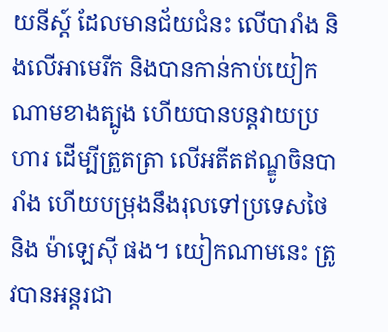យនីស្ត៍ ដែលមានជ័យជំនះ លើបារាំង និងលើអាមេរីក និងបានកាន់កាប់យៀកណាមខាងត្បូង ហើយបានបន្តវាយប្រហារ ដើម្បីត្រួតត្រា លើអតីតឥណ្ឌូចិនបារាំង ហើយបម្រុងនឹងរុលទៅប្រទេសថៃ និង ម៉ាឡេស៊ី ផង។ យៀកណាមនេះ ត្រូវបានអន្តរជា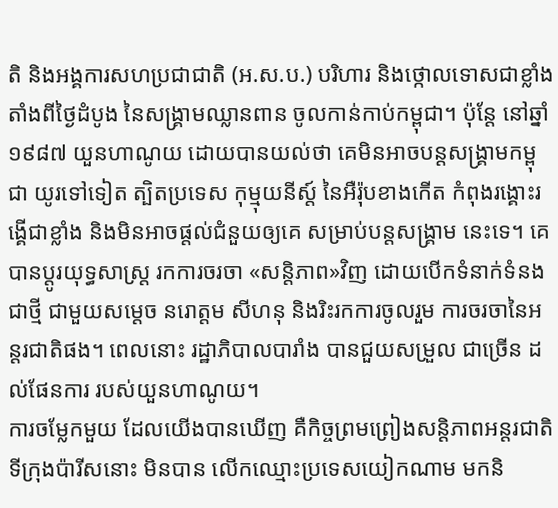តិ និងអង្គការសហប្រជាជាតិ (អ.ស.ប.) បរិហារ និងថ្កោលទោសជាខ្លាំង តាំងពីថ្ងៃដំបូង នៃសង្គ្រាមឈ្លានពាន ចូលកាន់កាប់កម្ពុជា។ ប៉ុន្តែ នៅឆ្នាំ ១៩៨៧ យួនហាណូយ ដោយបានយល់ថា គេមិនអាចបន្តសង្រ្គាមកម្ពុជា យូរទៅទៀត ត្បិតប្រទេស កុម្មុយនីស្ត៍ នៃអឺរ៉ុបខាងកើត កំពុងរង្គោះរង្គើជាខ្លាំង និងមិនអាចផ្តល់ជំនួយឲ្យគេ សម្រាប់បន្តសង្រ្គាម នេះទេ។ គេបានប្តូរយុទ្ធសាស្ត្រ រកការចរចា «សន្តិភាព»វិញ ដោយបើកទំនាក់ទំនងជាថ្មី ជាមួយសម្តេច នរោត្តម សីហនុ និងរិះរកការចូលរួម ការចរចានៃអន្តរជាតិផង។ ពេលនោះ រដ្ឋាភិបាលបារាំង បានជួយសម្រួល ជាច្រើន ដល់ផែនការ របស់យួនហាណូយ។
ការចម្លែកមួយ ដែលយើងបានឃើញ គឺកិច្ចព្រមព្រៀងសន្តិភាពអន្តរជាតិ ទីក្រុងប៉ារីសនោះ មិនបាន លើកឈ្មោះប្រទេសយៀកណាម មកនិ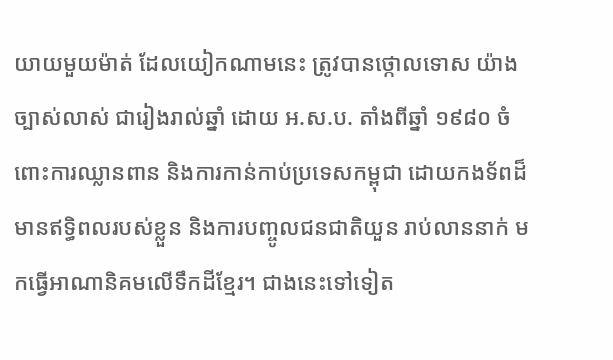យាយមួយម៉ាត់ ដែលយៀកណាមនេះ ត្រូវបានថ្កោលទោស យ៉ាងច្បាស់លាស់ ជារៀងរាល់ឆ្នាំ ដោយ អ.ស.ប. តាំងពីឆ្នាំ ១៩៨០ ចំពោះការឈ្លានពាន និងការកាន់កាប់ប្រទេសកម្ពុជា ដោយកងទ័ពដ៏មានឥទ្ធិពលរបស់ខ្លួន និងការបញ្ចូលជនជាតិយួន រាប់លាននាក់ មកធ្វើអាណានិគមលើទឹកដីខ្មែរ។ ជាងនេះទៅទៀត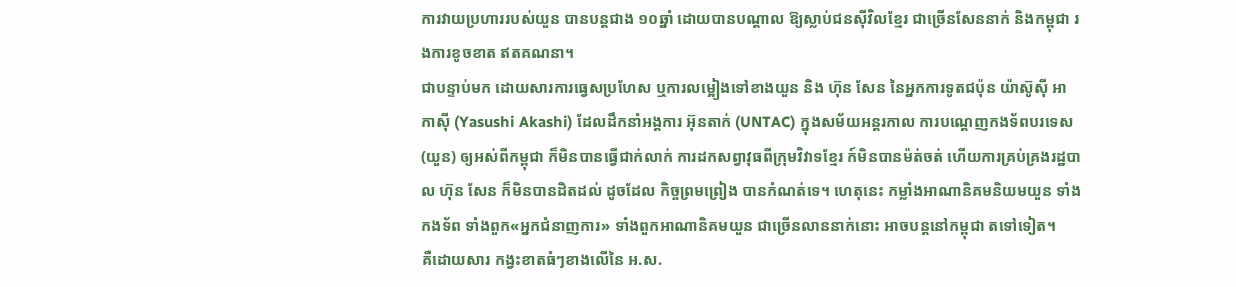ការវាយប្រហាររបស់យួន បានបន្តជាង ១០ឆ្នាំ ដោយបានបណ្តាល ឱ្យស្លាប់ជនស៊ីវិលខ្មែរ ជាច្រើនសែននាក់ និងកម្ពុជា រងការខូចខាត ឥតគណនា។
ជាបន្ទាប់មក ដោយសារការធ្វេសប្រហែស ឬការលម្អៀងទៅខាងយួន និង ហ៊ុន សែន នៃអ្នកការទូតជប៉ុន យ៉ាស៊ូស៊ី អាកាស៊ី (Yasushi Akashi) ដែលដឹកនាំអង្គការ អ៊ុនតាក់ (UNTAC) ក្នុងសម័យអន្តរកាល ការបណ្តេញកងទ័ពបរទេស (យួន) ឲ្យអស់ពីកម្ពុជា ក៏មិនបានធ្វើជាក់លាក់ ការដកសព្វាវុធពីក្រុមវិវាទខ្មែរ ក៍មិនបានម៉ត់ចត់ ហើយការគ្រប់គ្រងរដ្ឋបាល ហ៊ុន សែន ក៏មិនបានដិតដល់ ដូចដែល កិច្ចព្រមព្រៀង បានកំណត់ទេ។ ហេតុនេះ កម្លាំងអាណានិគមនិយមយួន ទាំងកងទ័ព ទាំងពួក«អ្នកជំនាញការ» ទាំងពួកអាណានិគមយួន ជាច្រើនលាននាក់នោះ អាចបន្តនៅកម្ពុជា តទៅទៀត។
គឺដោយសារ កង្វះខាតធំៗខាងលើនៃ អ.ស.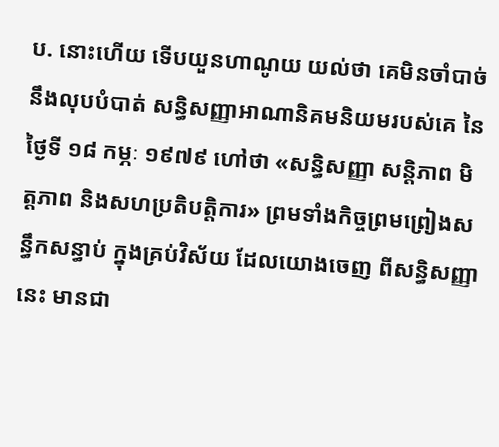ប. នោះហើយ ទើបយួនហាណូយ យល់ថា គេមិនចាំបាច់ នឹងលុបបំបាត់ សន្ធិសញ្ញាអាណានិគមនិយមរបស់គេ នៃថ្ងៃទី ១៨ កម្ភៈ ១៩៧៩ ហៅថា «សន្ធិសញ្ញា សន្តិភាព មិត្តភាព និងសហប្រតិបត្តិការ» ព្រមទាំងកិច្ចព្រមព្រៀងសន្ធឹកសន្ធាប់ ក្នុងគ្រប់វិស័យ ដែលយោងចេញ ពីសន្ធិសញ្ញានេះ មានជា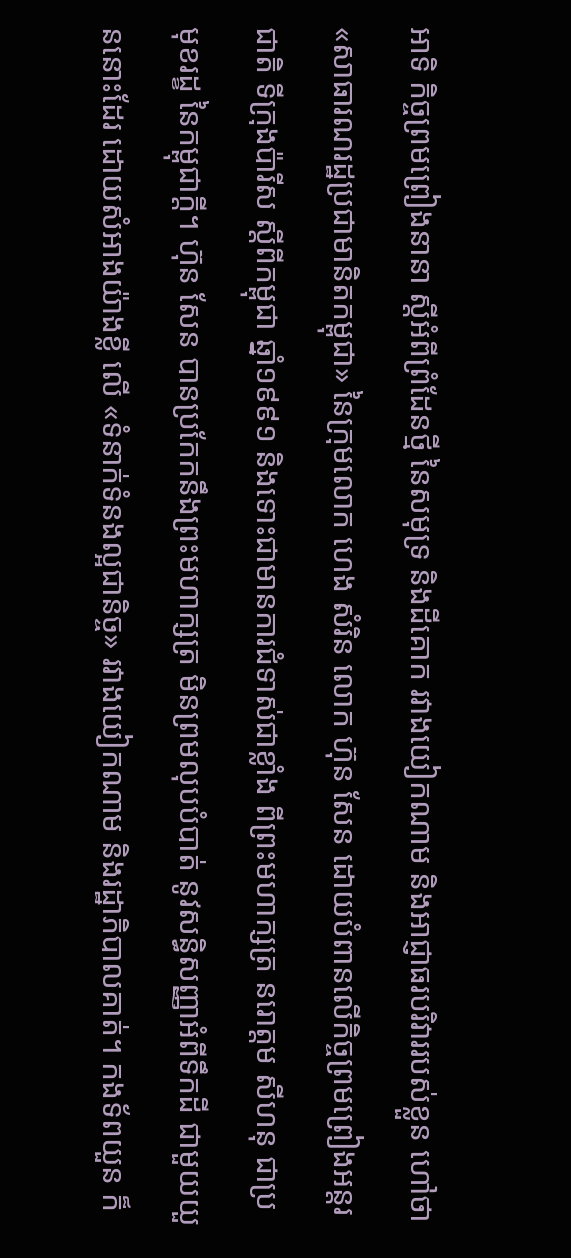អាទិ កិច្ចព្រមព្រៀងនានា ស្តីអំពីព្រំដែនថ្មី នៃសមុទ្រ និងដីគោក រវាងយៀកណាម និងអាជ្ញាធរបរិវាររបស់ខ្លួន ហៅថា «សាធារណរដ្ឋប្រជាមានិតកម្ពុជា» នៃក្រុមលោក ហេង សំរិន លោក ហ៊ុន សែន ដោយបំពានលើកិច្ចព្រមព្រៀងអន្តរជាតិ ទីក្រុងប៉ារីស ស្តីពីកម្ពុជា ឆ្នាំ១៩៩១ និងទោះជាមានការជំទាស់ជាខ្លាំង ពីព្រះមហាក្សត្រ នរោត្តម សីហនុ ជាប្រមុខរដ្ខ នៃកម្ពុជាក្តី។ ហ៊ុន សែន បានប្រកែកនឹងព្រះមហាក្សត្រ មិនព្រមលុបបំបាត់ នូវសន្ធិសញ្ញាអំពីទឹកដី ជាមួយយួននោះដែរ ដោយសំអាងយ៉ាងខ្លី លើ «ទំនាក់ទំនងល្អជានិច្ច» រវាងយៀកណាម និងរដ្ឋាភិបាលគាត់។ កងទ័ពយួន ក៏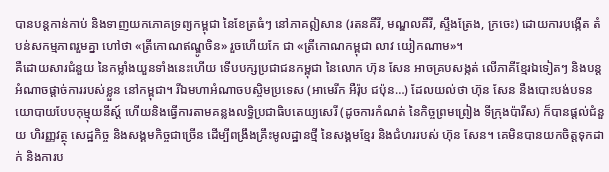បានបន្តកាន់កាប់ និងទាញយកភោគទ្រព្យកម្ពុជា នៃខែត្រធំៗ នៅភាគឦសាន (រតនគីរី, មណ្ឌលគីរី, ស្ទឹងត្រែង, ក្រចេះ) ដោយការបង្កើត តំបន់សកម្មភាពរួមគ្នា ហៅថា «ត្រីកោណឥណ្ឌូចិន» រួចហើយកែ ជា «ត្រីកោណកម្ពុជា លាវ យៀកណាម»។
គឺដោយសារជំនួយ នៃកម្លាំងយួនទាំងនេះហើយ ទើបបក្សប្រជាជនកម្ពុជា នៃលោក ហ៊ុន សែន អាចគ្របសង្កត់ លើភាគីខ្មែរឯទៀតៗ និងបន្តអំណាចផ្តាច់ការរបស់ខ្លួន នៅកម្ពុជា។ រីឯមហាអំណាចបស្ចិមប្រទេស (អាមេរីក អឺរ៉ុប ជប៉ុន…) ដែលយល់ថា ហ៊ុន សែន នឺងបោះបង់បទនយោបាយបែបកុម្មុយនីស្ត៍ ហើយនិងធ្វើការតាមគន្លងលទ្ធិប្រជាធិបតេយ្យសេរី (ដូចការកំណត់ នៃកិច្ចព្រមព្រៀង ទីក្រុងប៉ារីស) ក៏បានផ្តល់ជំនួយ ហិរញ្ញវត្ថុ សេដ្ឋកិច្ច និងសង្គមកិច្ចជាច្រើន ដើម្បីពង្រឹងគ្រឹះមូលដ្ឋានថ្មី នៃសង្គមខ្មែរ និងជំហររបស់ ហ៊ុន សែន។ គេមិនបានយកចិត្តទុកដាក់ និងការប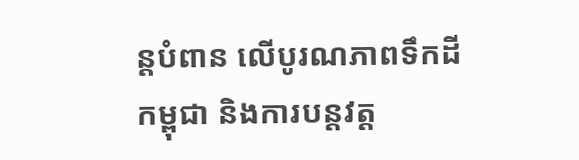ន្តបំពាន លើបូរណភាពទឹកដីកម្ពុជា និងការបន្តវត្ត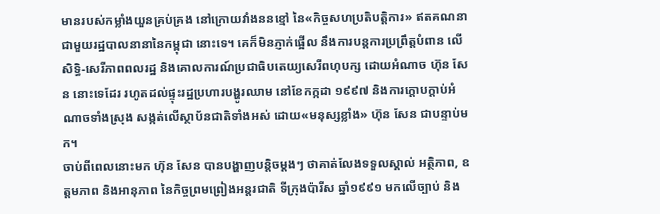មានរបស់កម្លាំងយួនគ្រប់គ្រង នៅក្រោយវាំងននខ្មៅ នៃ«កិច្ចសហប្រតិបត្តិការ» ឥតគណនា ជាមួយរដ្ឋបាលនានានៃកម្ពុជា នោះទេ។ គេក៏មិនភ្ញាក់ផ្អើល នឹងការបន្តការប្រព្រឹត្តបំពាន លើ សិទ្ធិ-សេរីភាពពលរដ្ឋ និងគោលការណ៍ប្រជាធិបតេយ្យសេរីពហុបក្ស ដោយអំណាច ហ៊ុន សែន នោះទេដែរ រហូតដល់ផ្ទុះរដ្ឋប្រហារបង្ហូរឈាម នៅខែកក្កដា ១៩៩៧ និងការក្តោបក្តាប់អំណាចទាំងស្រុង សង្កត់លើស្ថាប័នជាតិទាំងអស់ ដោយ«មនុស្សខ្លាំង» ហ៊ុន សែន ជាបន្ទាប់មក។
ចាប់ពីពេលនោះមក ហ៊ុន សែន បានបង្ហាញបន្តិចម្តងៗ ថាគាត់លែងទទួលស្គាល់ អត្ថិភាព, ឧត្តមភាព និងអានុភាព នៃកិច្ចព្រមព្រៀងអន្តរជាតិ ទីក្រុងប៉ារីស ឆ្នាំ១៩៩១ មកលើច្បាប់ និង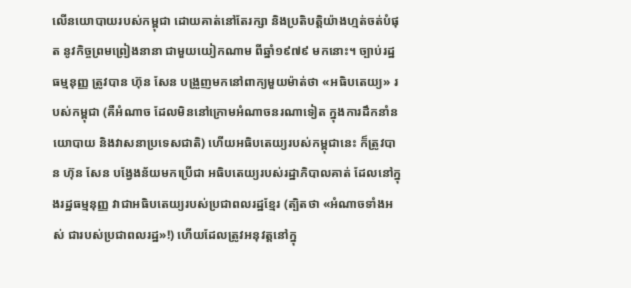លើនយោបាយរបស់កម្ពុជា ដោយគាត់នៅតែរក្សា និងប្រតិបត្តិយ៉ាងហ្មត់ចត់បំផុត នូវកិច្ចព្រមព្រៀងនានា ជាមួយយៀកណាម ពីឆ្នាំ១៩៧៩ មកនោះ។ ច្បាប់រដ្ឋធម្មនុញ្ញ ត្រូវបាន ហ៊ុន សែន បង្រួញមកនៅពាក្យមួយម៉ាត់ថា «អធិបតេយ្យ» របស់កម្ពុជា (គឺអំណាច ដែលមិននៅក្រោមអំណាចនរណាទៀត ក្នុងការដឹកនាំនយោបាយ និងវាសនាប្រទេសជាតិ) ហើយអធិបតេយ្យរបស់កម្ពុជានេះ ក៏ត្រូវបាន ហ៊ុន សែន បង្វែងន័យមកប្រើជា អធិបតេយ្យរបស់រដ្ឋាភិបាលគាត់ ដែលនៅក្នុងរដ្ឋធម្មនុញ្ញ វាជាអធិបតេយ្យរបស់ប្រជាពលរដ្ឋខ្មែរ (ត្បិតថា «អំណាចទាំងអស់ ជារបស់ប្រជាពលរដ្ឋ»!) ហើយដែលត្រូវអនុវត្តនៅក្នុ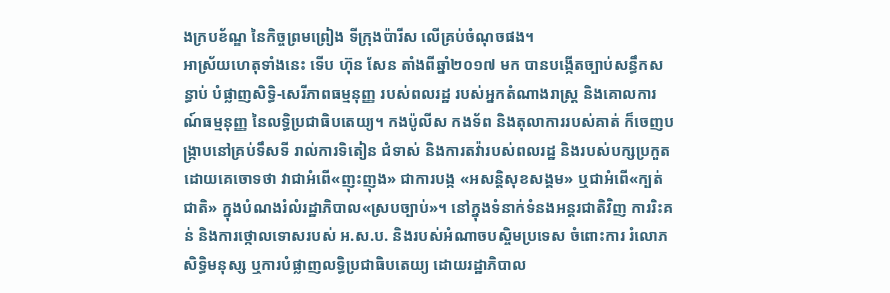ងក្របខ័ណ្ឌ នៃកិច្ចព្រមព្រៀង ទីក្រុងប៉ារីស លើគ្រប់ចំណុចផង។
អាស្រ័យហេតុទាំងនេះ ទើប ហ៊ុន សែន តាំងពីឆ្នាំ២០១៧ មក បានបង្កើតច្បាប់សន្ធឹកសន្ធាប់ បំផ្លាញសិទ្ធិ-សេរីភាពធម្មនុញ្ញ របស់ពលរដ្ឋ របស់អ្នកតំណាងរាស្ត្រ និងគោលការណ៍ធម្មនុញ្ញ នៃលទ្ធិប្រជាធិបតេយ្យ។ កងប៉ូលីស កងទ័ព និងតុលាការរបស់គាត់ ក៏ចេញបង្ក្រាបនៅគ្រប់ទឹសទី រាល់ការទិតៀន ជំទាស់ និងការតវ៉ារបស់ពលរដ្ឋ និងរបស់បក្សប្រកួត ដោយគេចោទថា វាជាអំពើ«ញុះញុង» ជាការបង្ក «អសន្តិសុខសង្គម» ឬជាអំពើ«ក្បត់ជាតិ» ក្នុងបំណងរំលំរដ្ឋាភិបាល«ស្របច្បាប់»។ នៅក្នុងទំនាក់ទំនងអន្តរជាតិវិញ ការរិះគន់ និងការថ្កោលទោសរបស់ អ.ស.ប. និងរបស់អំណាចបស្ចិមប្រទេស ចំពោះការ រំលោភសិទ្ធិមនុស្ស ឬការបំផ្លាញលទ្ធិប្រជាធិបតេយ្យ ដោយរដ្ឋាភិបាល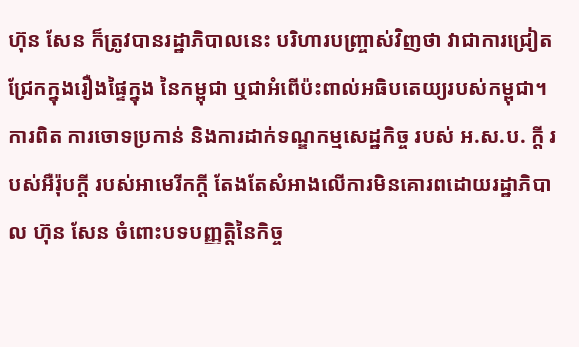ហ៊ុន សែន ក៏ត្រូវបានរដ្ឋាភិបាលនេះ បរិហារបញ្ច្រាស់វិញថា វាជាការជ្រៀតជ្រែកក្នុងរឿងផ្ទៃក្នុង នៃកម្ពុជា ឬជាអំពើប៉ះពាល់អធិបតេយ្យរបស់កម្ពុជា។ ការពិត ការចោទប្រកាន់ និងការដាក់ទណ្ឌកម្មសេដ្ឋកិច្ច របស់ អ.ស.ប. ក្តី របស់អឺរ៉ុបក្តី របស់អាមេរីកក្តី តែងតែសំអាងលើការមិនគោរពដោយរដ្ឋាភិបាល ហ៊ុន សែន ចំពោះបទបញ្ញត្តិនៃកិច្ច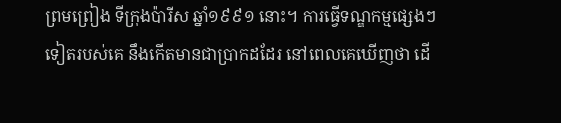ព្រមព្រៀង ទីក្រុងប៉ារីស ឆ្នាំ១៩៩១ នោះ។ ការធ្វើទណ្ឌកម្មផ្សេងៗទៀតរបស់គេ នឹងកើតមានជាប្រាកដដែរ នៅពេលគេឃើញថា ដើ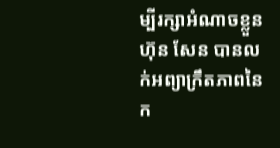ម្បីរក្សាអំណាចខ្លួន ហ៊ុន សែន បានលក់អព្យាក្រឹតភាពនៃក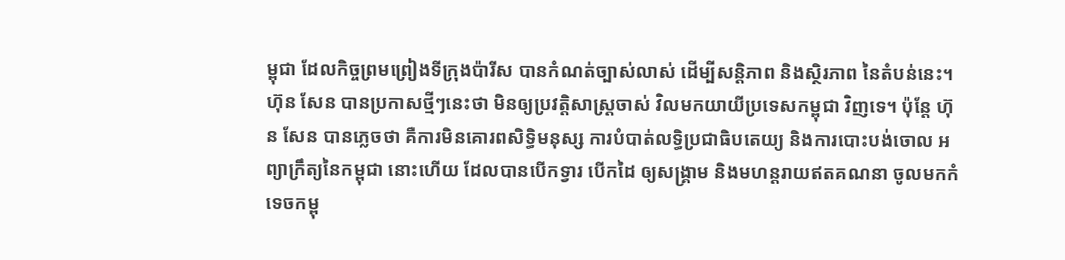ម្ពុជា ដែលកិច្ចព្រមព្រៀងទីក្រុងប៉ារីស បានកំណត់ច្បាស់លាស់ ដើម្បីសន្តិភាព និងស្ថិរភាព នៃតំបន់នេះ។
ហ៊ុន សែន បានប្រកាសថ្មីៗនេះថា មិនឲ្យប្រវត្តិសាស្រ្តចាស់ វិលមកយាយីប្រទេសកម្ពុជា វិញទេ។ ប៉ុន្តែ ហ៊ុន សែន បានភ្លេចថា គឺការមិនគោរពសិទ្ធិមនុស្ស ការបំបាត់លទ្ធិប្រជាធិបតេយ្យ និងការបោះបង់ចោល អព្យាក្រឹត្យនៃកម្ពុជា នោះហើយ ដែលបានបើកទ្វារ បើកដៃ ឲ្យសង្រ្គាម និងមហន្តរាយឥតគណនា ចូលមកកំទេចកម្ពុ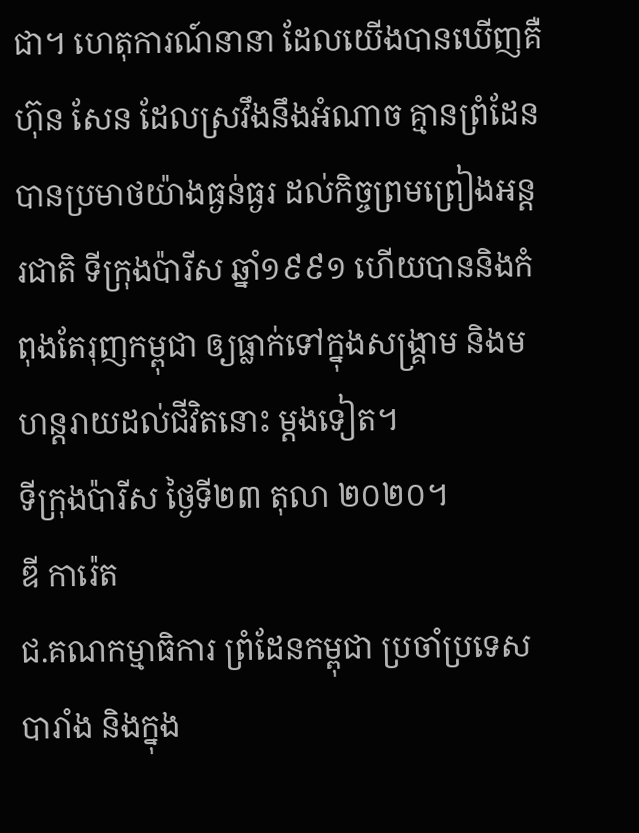ជា។ ហេតុការណ៍នានា ដែលយើងបានឃើញគឺ ហ៊ុន សែន ដែលស្រវឹងនឹងអំណាច គ្មានព្រំដែន បានប្រមាថយ៉ាងធ្ងន់ធ្ងរ ដល់កិច្ចព្រមព្រៀងអន្តរជាតិ ទីក្រុងប៉ារីស ឆ្នាំ១៩៩១ ហើយបាននិងកំពុងតែរុញកម្ពុជា ឲ្យធ្លាក់ទៅក្នុងសង្រ្គាម និងមហន្តរាយដល់ជីវិតនោះ ម្តងទៀត។
ទីក្រុងប៉ារីស ថ្ងៃទី២៣ តុលា ២០២០។
ឌី ការ៉េត
ជ.គណកម្មាធិការ ព្រំដែនកម្ពុជា ប្រចាំប្រទេសបារាំង និងក្នុង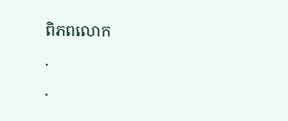ពិភពលោក
.
.